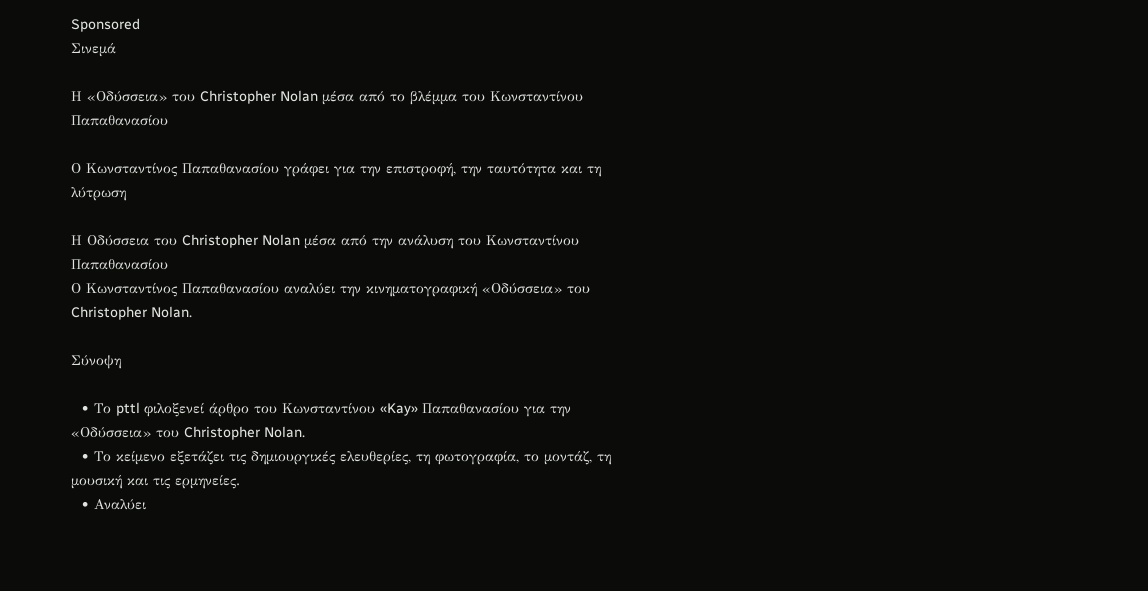Sponsored
Σινεμά

Η «Οδύσσεια» του Christopher Nolan μέσα από το βλέμμα του Κωνσταντίνου Παπαθανασίου

Ο Κωνσταντίνος Παπαθανασίου γράφει για την επιστροφή, την ταυτότητα και τη λύτρωση

Η Οδύσσεια του Christopher Nolan μέσα από την ανάλυση του Κωνσταντίνου Παπαθανασίου
Ο Κωνσταντίνος Παπαθανασίου αναλύει την κινηματογραφική «Οδύσσεια» του Christopher Nolan.

Σύνοψη

  • Το pttl φιλοξενεί άρθρο του Κωνσταντίνου «Kay» Παπαθανασίου για την «Οδύσσεια» του Christopher Nolan.
  • Το κείμενο εξετάζει τις δημιουργικές ελευθερίες, τη φωτογραφία, το μοντάζ, τη μουσική και τις ερμηνείες.
  • Αναλύει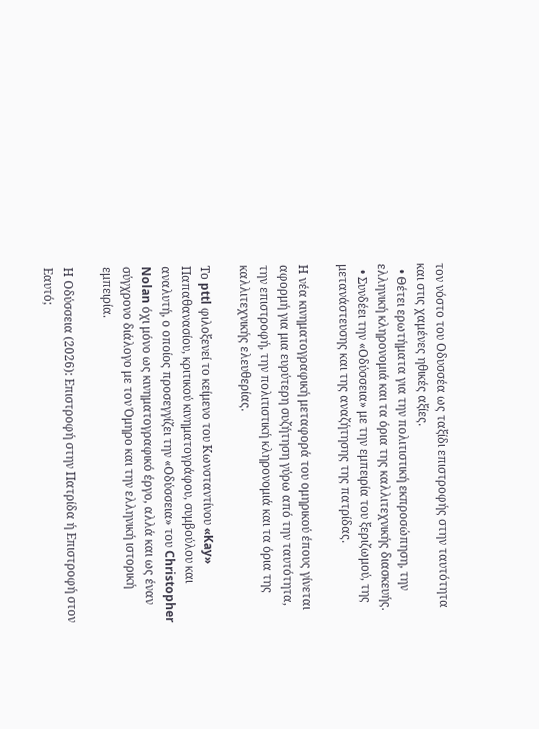τον νόστο του Οδυσσέα ως ταξίδι επιστροφής στην ταυτότητα και στις χαμένες ηθικές αξίες.
  • Θέτει ερωτήματα για την πολιτιστική εκπροσώπηση, την ελληνική κληρονομιά και τα όρια της καλλιτεχνικής διασκευής.
  • Συνδέει την «Οδύσσεια» με την εμπειρία του ξεριζωμού, της μετανάστευσης και της αναζήτησης της πατρίδας.

Η νέα κινηματογραφική μεταφορά του ομηρικού έπους γίνεται αφορμή για μια ευρύτερη συζήτηση γύρω από την ταυτότητα, την επιστροφή, την πολιτιστική κληρονομιά και τα όρια της καλλιτεχνικής ελευθερίας.

Το pttl φιλοξενεί το κείμενο του Κωνσταντίνου «Kay» Παπαθανασίου, κριτικού κινηματογράφου, συμβούλου και αναλυτή, ο οποίος προσεγγίζει την «Οδύσσεια» του Christopher Nolan όχι μόνο ως κινηματογραφικό έργο, αλλά και ως έναν σύγχρονο διάλογο με τον Όμηρο και την ελληνική ιστορική εμπειρία.

Η Οδύσσεια (2026): Επιστροφή στην Πατρίδα ή Επιστροφή στον Εαυτό;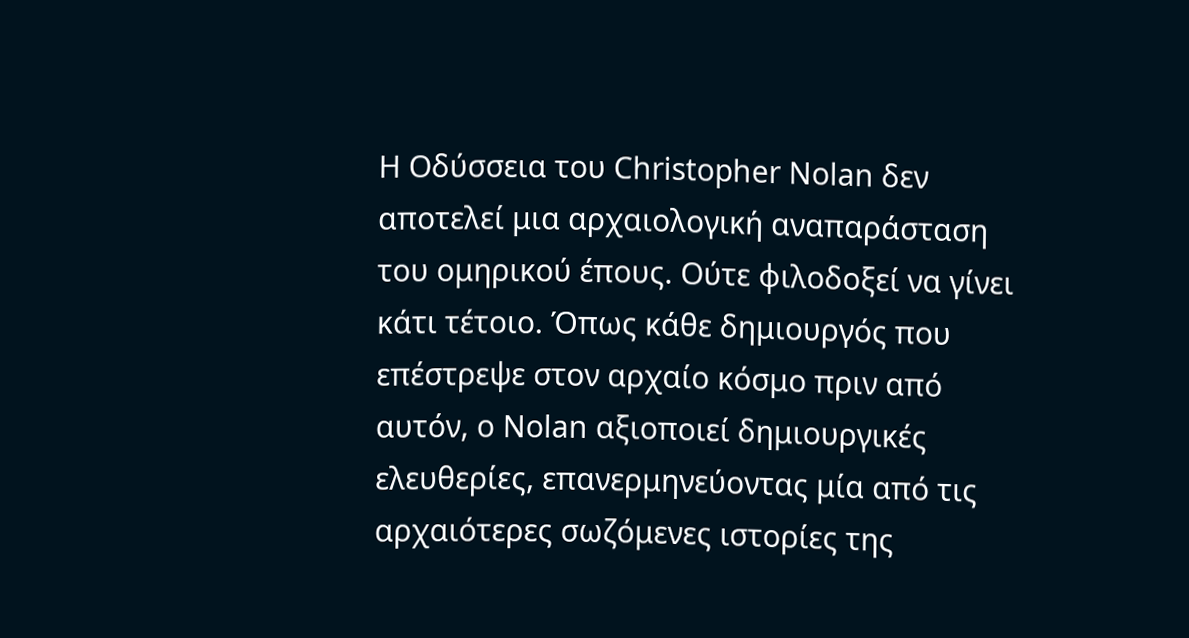Η Οδύσσεια του Christopher Nolan δεν αποτελεί μια αρχαιολογική αναπαράσταση του ομηρικού έπους. Ούτε φιλοδοξεί να γίνει κάτι τέτοιο. Όπως κάθε δημιουργός που επέστρεψε στον αρχαίο κόσμο πριν από αυτόν, ο Nolan αξιοποιεί δημιουργικές ελευθερίες, επανερμηνεύοντας μία από τις αρχαιότερες σωζόμενες ιστορίες της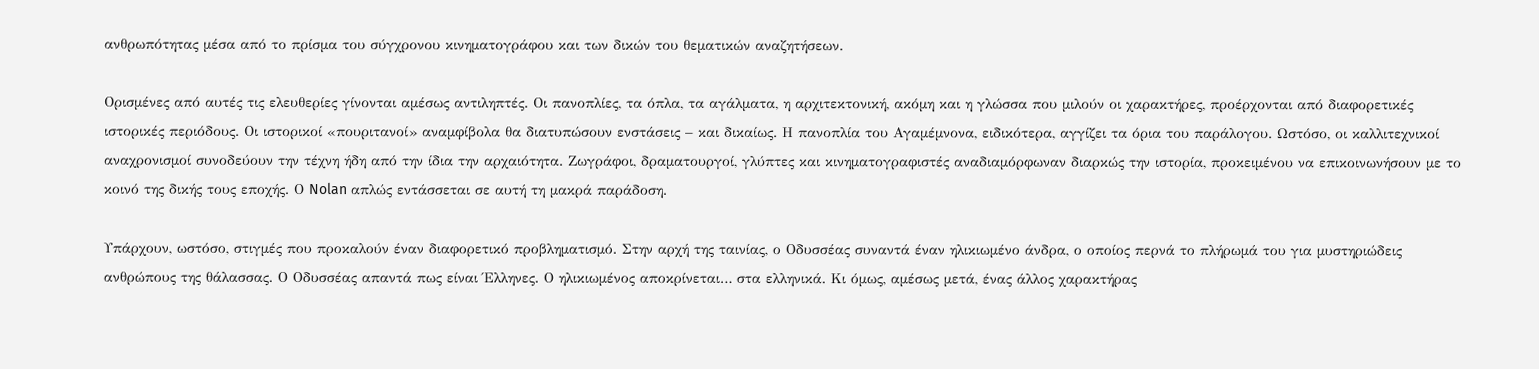ανθρωπότητας μέσα από το πρίσμα του σύγχρονου κινηματογράφου και των δικών του θεματικών αναζητήσεων.

Ορισμένες από αυτές τις ελευθερίες γίνονται αμέσως αντιληπτές. Οι πανοπλίες, τα όπλα, τα αγάλματα, η αρχιτεκτονική, ακόμη και η γλώσσα που μιλούν οι χαρακτήρες, προέρχονται από διαφορετικές ιστορικές περιόδους. Οι ιστορικοί «πουριτανοί» αναμφίβολα θα διατυπώσουν ενστάσεις – και δικαίως. Η πανοπλία του Αγαμέμνονα, ειδικότερα, αγγίζει τα όρια του παράλογου. Ωστόσο, οι καλλιτεχνικοί αναχρονισμοί συνοδεύουν την τέχνη ήδη από την ίδια την αρχαιότητα. Ζωγράφοι, δραματουργοί, γλύπτες και κινηματογραφιστές αναδιαμόρφωναν διαρκώς την ιστορία, προκειμένου να επικοινωνήσουν με το κοινό της δικής τους εποχής. Ο Nolan απλώς εντάσσεται σε αυτή τη μακρά παράδοση.

Υπάρχουν, ωστόσο, στιγμές που προκαλούν έναν διαφορετικό προβληματισμό. Στην αρχή της ταινίας, ο Οδυσσέας συναντά έναν ηλικιωμένο άνδρα, ο οποίος περνά το πλήρωμά του για μυστηριώδεις ανθρώπους της θάλασσας. Ο Οδυσσέας απαντά πως είναι Έλληνες. Ο ηλικιωμένος αποκρίνεται… στα ελληνικά. Κι όμως, αμέσως μετά, ένας άλλος χαρακτήρας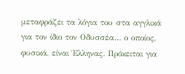μεταφράζει τα λόγια του στα αγγλικά για τον ίδιο τον Οδυσσέα… ο οποίος, φυσικά, είναι Έλληνας. Πρόκειται για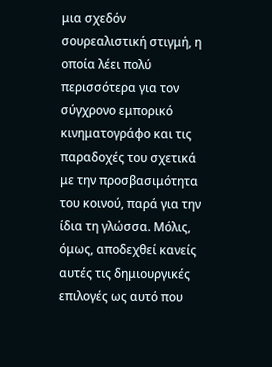μια σχεδόν σουρεαλιστική στιγμή, η οποία λέει πολύ περισσότερα για τον σύγχρονο εμπορικό κινηματογράφο και τις παραδοχές του σχετικά με την προσβασιμότητα του κοινού, παρά για την ίδια τη γλώσσα. Μόλις, όμως, αποδεχθεί κανείς αυτές τις δημιουργικές επιλογές ως αυτό που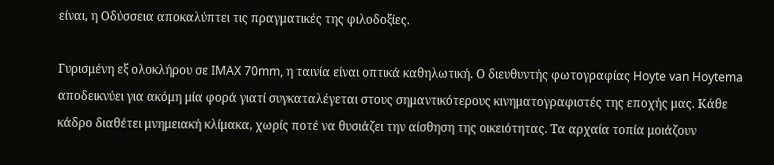είναι, η Οδύσσεια αποκαλύπτει τις πραγματικές της φιλοδοξίες.

Γυρισμένη εξ ολοκλήρου σε IMAX 70mm, η ταινία είναι οπτικά καθηλωτική. Ο διευθυντής φωτογραφίας Hoyte van Hoytema αποδεικνύει για ακόμη μία φορά γιατί συγκαταλέγεται στους σημαντικότερους κινηματογραφιστές της εποχής μας. Κάθε κάδρο διαθέτει μνημειακή κλίμακα, χωρίς ποτέ να θυσιάζει την αίσθηση της οικειότητας. Τα αρχαία τοπία μοιάζουν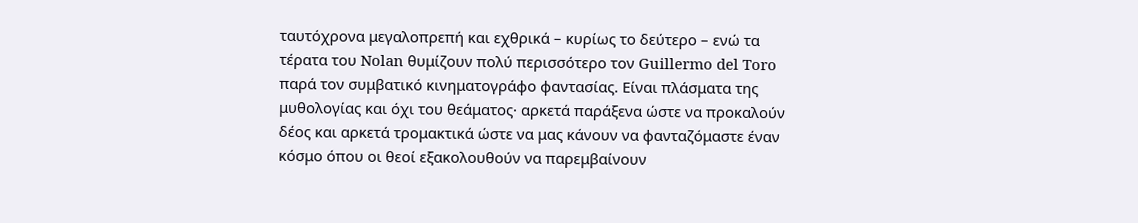ταυτόχρονα μεγαλοπρεπή και εχθρικά – κυρίως το δεύτερο – ενώ τα τέρατα του Nolan θυμίζουν πολύ περισσότερο τον Guillermo del Toro παρά τον συμβατικό κινηματογράφο φαντασίας. Είναι πλάσματα της μυθολογίας και όχι του θεάματος· αρκετά παράξενα ώστε να προκαλούν δέος και αρκετά τρομακτικά ώστε να μας κάνουν να φανταζόμαστε έναν κόσμο όπου οι θεοί εξακολουθούν να παρεμβαίνουν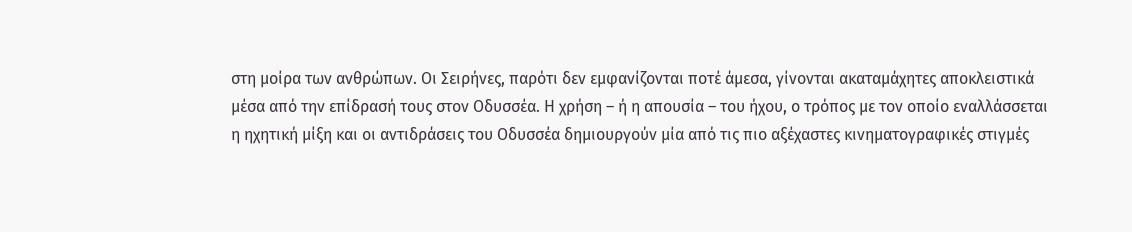στη μοίρα των ανθρώπων. Οι Σειρήνες, παρότι δεν εμφανίζονται ποτέ άμεσα, γίνονται ακαταμάχητες αποκλειστικά μέσα από την επίδρασή τους στον Οδυσσέα. Η χρήση – ή η απουσία – του ήχου, ο τρόπος με τον οποίο εναλλάσσεται η ηχητική μίξη και οι αντιδράσεις του Οδυσσέα δημιουργούν μία από τις πιο αξέχαστες κινηματογραφικές στιγμές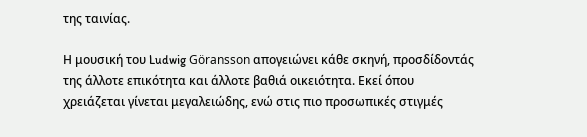της ταινίας.

Η μουσική του Ludwig Göransson απογειώνει κάθε σκηνή, προσδίδοντάς της άλλοτε επικότητα και άλλοτε βαθιά οικειότητα. Εκεί όπου χρειάζεται γίνεται μεγαλειώδης, ενώ στις πιο προσωπικές στιγμές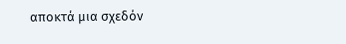αποκτά μια σχεδόν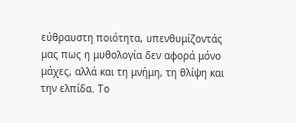εύθραυστη ποιότητα, υπενθυμίζοντάς μας πως η μυθολογία δεν αφορά μόνο μάχες, αλλά και τη μνήμη, τη θλίψη και την ελπίδα. Το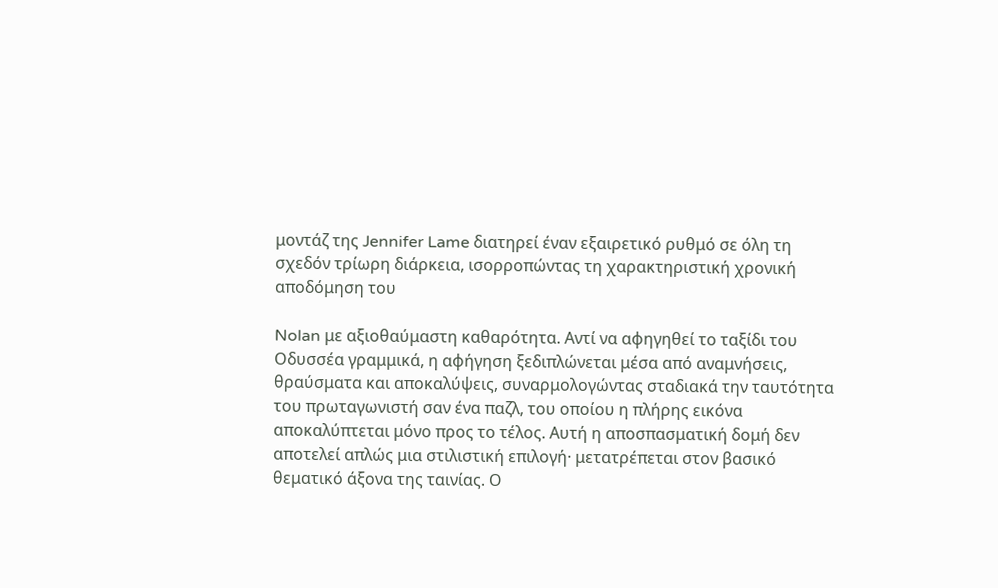μοντάζ της Jennifer Lame διατηρεί έναν εξαιρετικό ρυθμό σε όλη τη σχεδόν τρίωρη διάρκεια, ισορροπώντας τη χαρακτηριστική χρονική αποδόμηση του

Nolan με αξιοθαύμαστη καθαρότητα. Αντί να αφηγηθεί το ταξίδι του Οδυσσέα γραμμικά, η αφήγηση ξεδιπλώνεται μέσα από αναμνήσεις, θραύσματα και αποκαλύψεις, συναρμολογώντας σταδιακά την ταυτότητα του πρωταγωνιστή σαν ένα παζλ, του οποίου η πλήρης εικόνα αποκαλύπτεται μόνο προς το τέλος. Αυτή η αποσπασματική δομή δεν αποτελεί απλώς μια στιλιστική επιλογή· μετατρέπεται στον βασικό θεματικό άξονα της ταινίας. Ο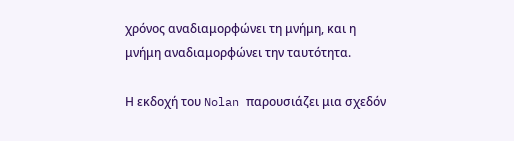χρόνος αναδιαμορφώνει τη μνήμη, και η μνήμη αναδιαμορφώνει την ταυτότητα.

Η εκδοχή του Nolan παρουσιάζει μια σχεδόν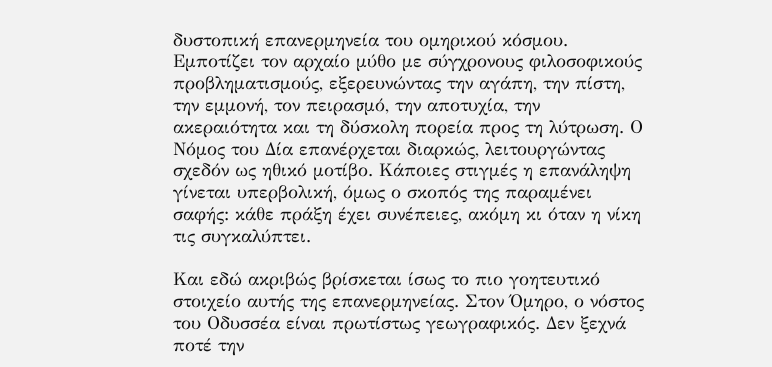δυστοπική επανερμηνεία του ομηρικού κόσμου. Εμποτίζει τον αρχαίο μύθο με σύγχρονους φιλοσοφικούς προβληματισμούς, εξερευνώντας την αγάπη, την πίστη, την εμμονή, τον πειρασμό, την αποτυχία, την ακεραιότητα και τη δύσκολη πορεία προς τη λύτρωση. Ο Νόμος του Δία επανέρχεται διαρκώς, λειτουργώντας σχεδόν ως ηθικό μοτίβο. Κάποιες στιγμές η επανάληψη γίνεται υπερβολική, όμως ο σκοπός της παραμένει σαφής: κάθε πράξη έχει συνέπειες, ακόμη κι όταν η νίκη τις συγκαλύπτει.

Και εδώ ακριβώς βρίσκεται ίσως το πιο γοητευτικό στοιχείο αυτής της επανερμηνείας. Στον Όμηρο, ο νόστος του Οδυσσέα είναι πρωτίστως γεωγραφικός. Δεν ξεχνά ποτέ την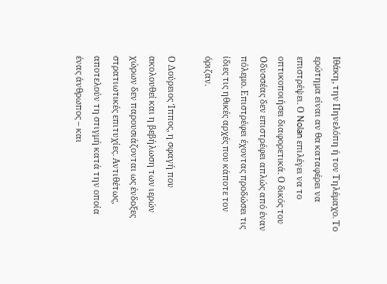Ιθάκη, την Πηνελόπη ή τον Τηλέμαχο. Το ερώτημα είναι αν θα καταφέρει να επιστρέψει. Ο Nolan επιλέγει να το οπτικοποιήσει διαφορετικά. Ο δικός του Οδυσσέας δεν επιστρέφει απλώς από έναν πόλεμο. Επιστρέφει έχοντας προδώσει τις ίδιες τις ηθικές αρχές που κάποτε τον όριζαν.

Ο Δούρειος Ίππος, η σφαγή που ακολουθεί και η βεβήλωση των ιερών χώρων δεν παρουσιάζονται ως ένδοξες στρατιωτικές επιτυχίες. Αντιθέτως, αποτελούν τη στιγμή κατά την οποία ένας άνθρωπος – και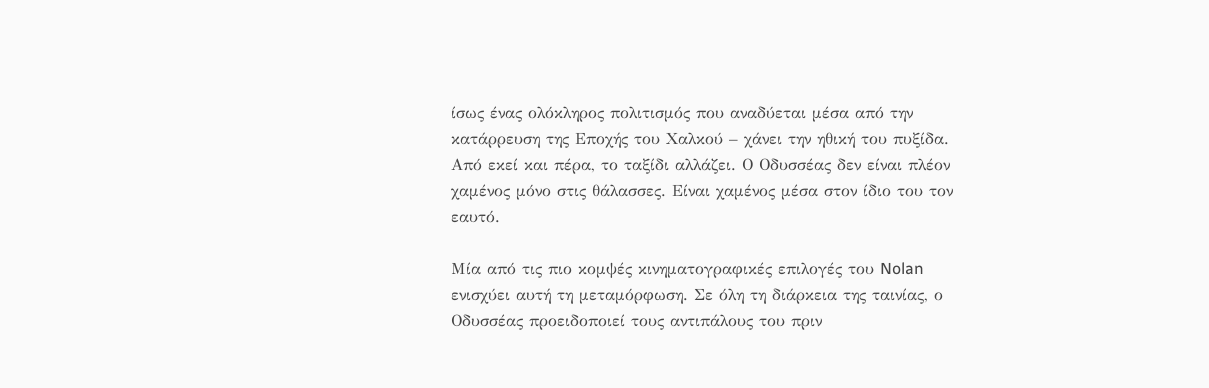ίσως ένας ολόκληρος πολιτισμός που αναδύεται μέσα από την κατάρρευση της Εποχής του Χαλκού – χάνει την ηθική του πυξίδα. Από εκεί και πέρα, το ταξίδι αλλάζει. Ο Οδυσσέας δεν είναι πλέον χαμένος μόνο στις θάλασσες. Είναι χαμένος μέσα στον ίδιο του τον εαυτό.

Μία από τις πιο κομψές κινηματογραφικές επιλογές του Nolan ενισχύει αυτή τη μεταμόρφωση. Σε όλη τη διάρκεια της ταινίας, ο Οδυσσέας προειδοποιεί τους αντιπάλους του πριν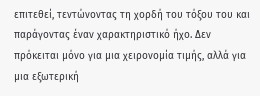επιτεθεί, τεντώνοντας τη χορδή του τόξου του και παράγοντας έναν χαρακτηριστικό ήχο. Δεν πρόκειται μόνο για μια χειρονομία τιμής, αλλά για μια εξωτερική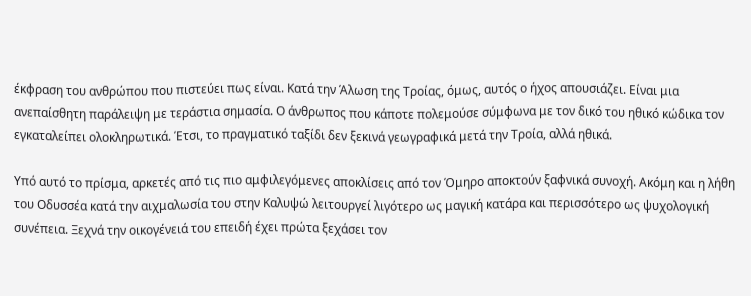έκφραση του ανθρώπου που πιστεύει πως είναι. Κατά την Άλωση της Τροίας, όμως, αυτός ο ήχος απουσιάζει. Είναι μια ανεπαίσθητη παράλειψη με τεράστια σημασία. Ο άνθρωπος που κάποτε πολεμούσε σύμφωνα με τον δικό του ηθικό κώδικα τον εγκαταλείπει ολοκληρωτικά. Έτσι, το πραγματικό ταξίδι δεν ξεκινά γεωγραφικά μετά την Τροία, αλλά ηθικά.

Υπό αυτό το πρίσμα, αρκετές από τις πιο αμφιλεγόμενες αποκλίσεις από τον Όμηρο αποκτούν ξαφνικά συνοχή. Ακόμη και η λήθη του Οδυσσέα κατά την αιχμαλωσία του στην Καλυψώ λειτουργεί λιγότερο ως μαγική κατάρα και περισσότερο ως ψυχολογική συνέπεια. Ξεχνά την οικογένειά του επειδή έχει πρώτα ξεχάσει τον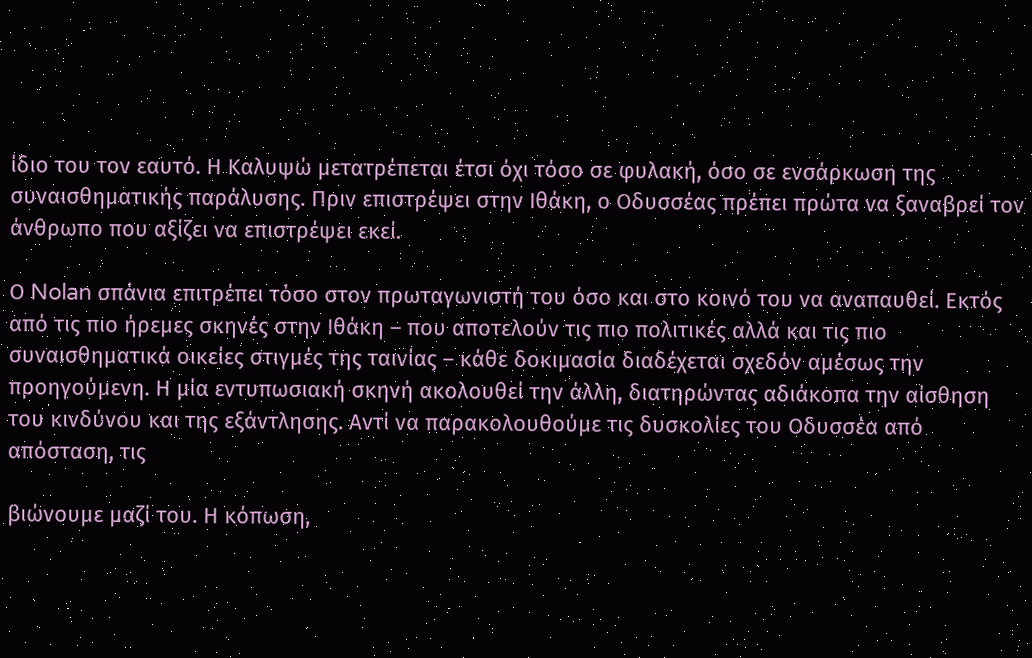ίδιο του τον εαυτό. Η Καλυψώ μετατρέπεται έτσι όχι τόσο σε φυλακή, όσο σε ενσάρκωση της συναισθηματικής παράλυσης. Πριν επιστρέψει στην Ιθάκη, ο Οδυσσέας πρέπει πρώτα να ξαναβρεί τον άνθρωπο που αξίζει να επιστρέψει εκεί.

Ο Nolan σπάνια επιτρέπει τόσο στον πρωταγωνιστή του όσο και στο κοινό του να αναπαυθεί. Εκτός από τις πιο ήρεμες σκηνές στην Ιθάκη – που αποτελούν τις πιο πολιτικές αλλά και τις πιο συναισθηματικά οικείες στιγμές της ταινίας – κάθε δοκιμασία διαδέχεται σχεδόν αμέσως την προηγούμενη. Η μία εντυπωσιακή σκηνή ακολουθεί την άλλη, διατηρώντας αδιάκοπα την αίσθηση του κινδύνου και της εξάντλησης. Αντί να παρακολουθούμε τις δυσκολίες του Οδυσσέα από απόσταση, τις

βιώνουμε μαζί του. Η κόπωση,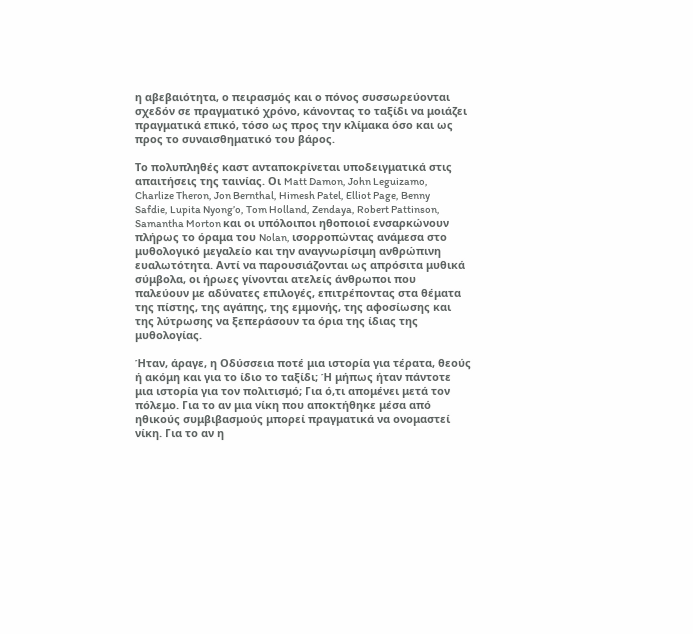η αβεβαιότητα, ο πειρασμός και ο πόνος συσσωρεύονται σχεδόν σε πραγματικό χρόνο, κάνοντας το ταξίδι να μοιάζει πραγματικά επικό, τόσο ως προς την κλίμακα όσο και ως προς το συναισθηματικό του βάρος.

Το πολυπληθές καστ ανταποκρίνεται υποδειγματικά στις απαιτήσεις της ταινίας. Οι Matt Damon, John Leguizamo, Charlize Theron, Jon Bernthal, Himesh Patel, Elliot Page, Benny Safdie, Lupita Nyong’o, Tom Holland, Zendaya, Robert Pattinson, Samantha Morton και οι υπόλοιποι ηθοποιοί ενσαρκώνουν πλήρως το όραμα του Nolan, ισορροπώντας ανάμεσα στο μυθολογικό μεγαλείο και την αναγνωρίσιμη ανθρώπινη ευαλωτότητα. Αντί να παρουσιάζονται ως απρόσιτα μυθικά σύμβολα, οι ήρωες γίνονται ατελείς άνθρωποι που παλεύουν με αδύνατες επιλογές, επιτρέποντας στα θέματα της πίστης, της αγάπης, της εμμονής, της αφοσίωσης και της λύτρωσης να ξεπεράσουν τα όρια της ίδιας της μυθολογίας.

Ήταν, άραγε, η Οδύσσεια ποτέ μια ιστορία για τέρατα, θεούς ή ακόμη και για το ίδιο το ταξίδι; Ή μήπως ήταν πάντοτε μια ιστορία για τον πολιτισμό; Για ό,τι απομένει μετά τον πόλεμο. Για το αν μια νίκη που αποκτήθηκε μέσα από ηθικούς συμβιβασμούς μπορεί πραγματικά να ονομαστεί νίκη. Για το αν η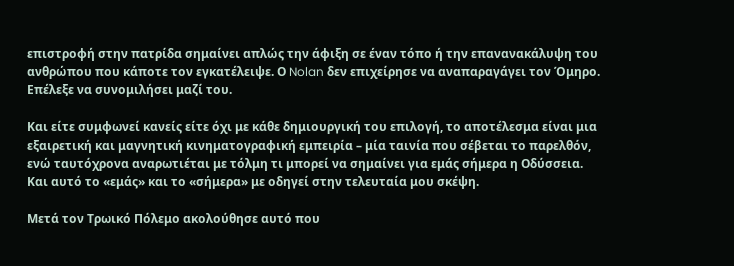επιστροφή στην πατρίδα σημαίνει απλώς την άφιξη σε έναν τόπο ή την επανανακάλυψη του ανθρώπου που κάποτε τον εγκατέλειψε. Ο Nolan δεν επιχείρησε να αναπαραγάγει τον Όμηρο. Επέλεξε να συνομιλήσει μαζί του.

Και είτε συμφωνεί κανείς είτε όχι με κάθε δημιουργική του επιλογή, το αποτέλεσμα είναι μια εξαιρετική και μαγνητική κινηματογραφική εμπειρία – μία ταινία που σέβεται το παρελθόν, ενώ ταυτόχρονα αναρωτιέται με τόλμη τι μπορεί να σημαίνει για εμάς σήμερα η Οδύσσεια. Και αυτό το «εμάς» και το «σήμερα» με οδηγεί στην τελευταία μου σκέψη.

Μετά τον Τρωικό Πόλεμο ακολούθησε αυτό που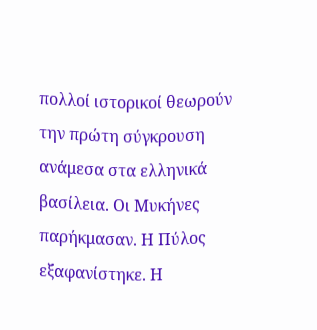πολλοί ιστορικοί θεωρούν την πρώτη σύγκρουση ανάμεσα στα ελληνικά βασίλεια. Οι Μυκήνες παρήκμασαν. Η Πύλος εξαφανίστηκε. Η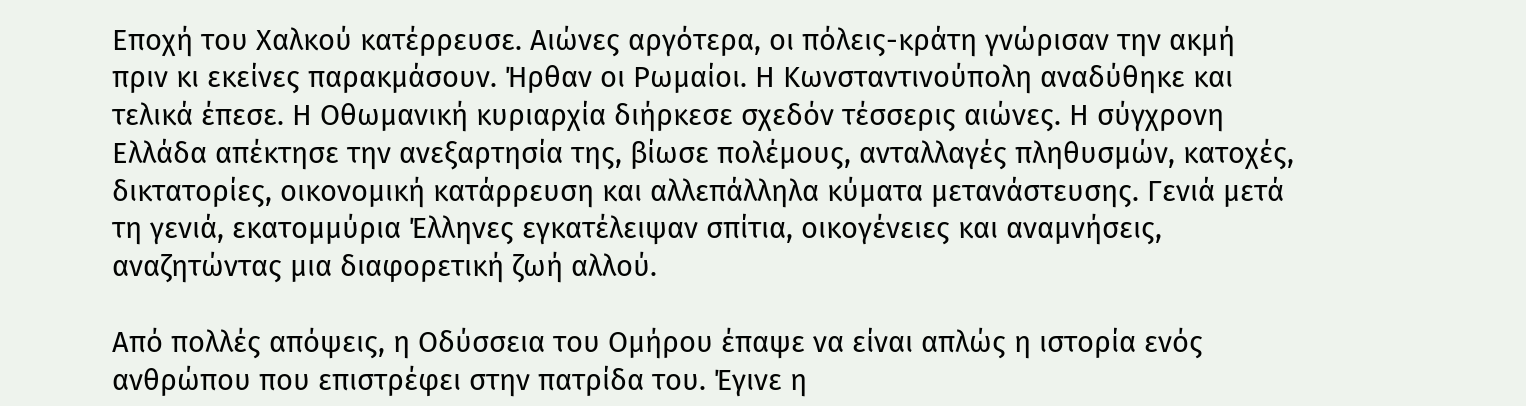Εποχή του Χαλκού κατέρρευσε. Αιώνες αργότερα, οι πόλεις-κράτη γνώρισαν την ακμή πριν κι εκείνες παρακμάσουν. Ήρθαν οι Ρωμαίοι. Η Κωνσταντινούπολη αναδύθηκε και τελικά έπεσε. Η Οθωμανική κυριαρχία διήρκεσε σχεδόν τέσσερις αιώνες. Η σύγχρονη Ελλάδα απέκτησε την ανεξαρτησία της, βίωσε πολέμους, ανταλλαγές πληθυσμών, κατοχές, δικτατορίες, οικονομική κατάρρευση και αλλεπάλληλα κύματα μετανάστευσης. Γενιά μετά τη γενιά, εκατομμύρια Έλληνες εγκατέλειψαν σπίτια, οικογένειες και αναμνήσεις, αναζητώντας μια διαφορετική ζωή αλλού.

Από πολλές απόψεις, η Οδύσσεια του Ομήρου έπαψε να είναι απλώς η ιστορία ενός ανθρώπου που επιστρέφει στην πατρίδα του. Έγινε η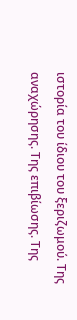ιστορία του ίδιου του ξεριζωμού. Της αναχώρησης. Της επιβίωσης. Της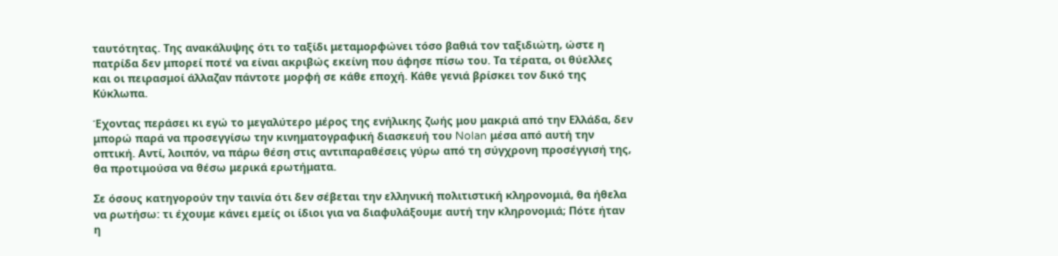ταυτότητας. Της ανακάλυψης ότι το ταξίδι μεταμορφώνει τόσο βαθιά τον ταξιδιώτη, ώστε η πατρίδα δεν μπορεί ποτέ να είναι ακριβώς εκείνη που άφησε πίσω του. Τα τέρατα, οι θύελλες και οι πειρασμοί άλλαζαν πάντοτε μορφή σε κάθε εποχή. Κάθε γενιά βρίσκει τον δικό της Κύκλωπα.

Έχοντας περάσει κι εγώ το μεγαλύτερο μέρος της ενήλικης ζωής μου μακριά από την Ελλάδα, δεν μπορώ παρά να προσεγγίσω την κινηματογραφική διασκευή του Nolan μέσα από αυτή την οπτική. Αντί, λοιπόν, να πάρω θέση στις αντιπαραθέσεις γύρω από τη σύγχρονη προσέγγισή της, θα προτιμούσα να θέσω μερικά ερωτήματα.

Σε όσους κατηγορούν την ταινία ότι δεν σέβεται την ελληνική πολιτιστική κληρονομιά, θα ήθελα να ρωτήσω: τι έχουμε κάνει εμείς οι ίδιοι για να διαφυλάξουμε αυτή την κληρονομιά; Πότε ήταν η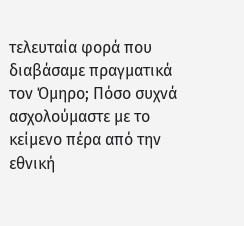τελευταία φορά που διαβάσαμε πραγματικά τον Όμηρο; Πόσο συχνά ασχολούμαστε με το κείμενο πέρα από την εθνική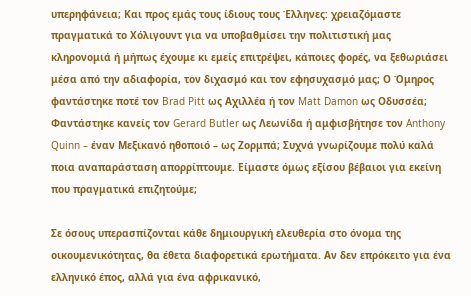υπερηφάνεια; Και προς εμάς τους ίδιους τους Έλληνες: χρειαζόμαστε πραγματικά το Χόλιγουντ για να υποβαθμίσει την πολιτιστική μας κληρονομιά ή μήπως έχουμε κι εμείς επιτρέψει, κάποιες φορές, να ξεθωριάσει μέσα από την αδιαφορία, τον διχασμό και τον εφησυχασμό μας; Ο Όμηρος φαντάστηκε ποτέ τον Brad Pitt ως Αχιλλέα ή τον Matt Damon ως Οδυσσέα; Φαντάστηκε κανείς τον Gerard Butler ως Λεωνίδα ή αμφισβήτησε τον Anthony Quinn – έναν Μεξικανό ηθοποιό – ως Ζορμπά; Συχνά γνωρίζουμε πολύ καλά ποια αναπαράσταση απορρίπτουμε. Είμαστε όμως εξίσου βέβαιοι για εκείνη που πραγματικά επιζητούμε;

Σε όσους υπερασπίζονται κάθε δημιουργική ελευθερία στο όνομα της οικουμενικότητας, θα έθετα διαφορετικά ερωτήματα. Αν δεν επρόκειτο για ένα ελληνικό έπος, αλλά για ένα αφρικανικό,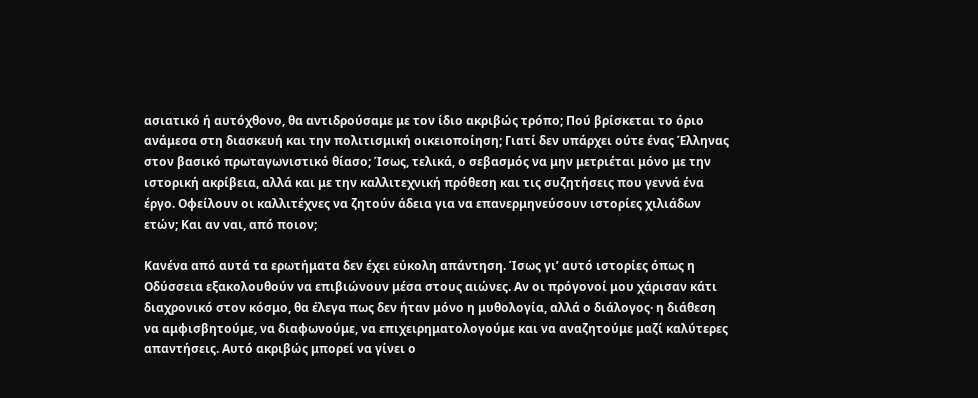ασιατικό ή αυτόχθονο, θα αντιδρούσαμε με τον ίδιο ακριβώς τρόπο; Πού βρίσκεται το όριο ανάμεσα στη διασκευή και την πολιτισμική οικειοποίηση; Γιατί δεν υπάρχει ούτε ένας Έλληνας στον βασικό πρωταγωνιστικό θίασο; Ίσως, τελικά, ο σεβασμός να μην μετριέται μόνο με την ιστορική ακρίβεια, αλλά και με την καλλιτεχνική πρόθεση και τις συζητήσεις που γεννά ένα έργο. Οφείλουν οι καλλιτέχνες να ζητούν άδεια για να επανερμηνεύσουν ιστορίες χιλιάδων ετών; Και αν ναι, από ποιον;

Κανένα από αυτά τα ερωτήματα δεν έχει εύκολη απάντηση. Ίσως γι’ αυτό ιστορίες όπως η Οδύσσεια εξακολουθούν να επιβιώνουν μέσα στους αιώνες. Αν οι πρόγονοί μου χάρισαν κάτι διαχρονικό στον κόσμο, θα έλεγα πως δεν ήταν μόνο η μυθολογία, αλλά ο διάλογος· η διάθεση να αμφισβητούμε, να διαφωνούμε, να επιχειρηματολογούμε και να αναζητούμε μαζί καλύτερες απαντήσεις. Αυτό ακριβώς μπορεί να γίνει ο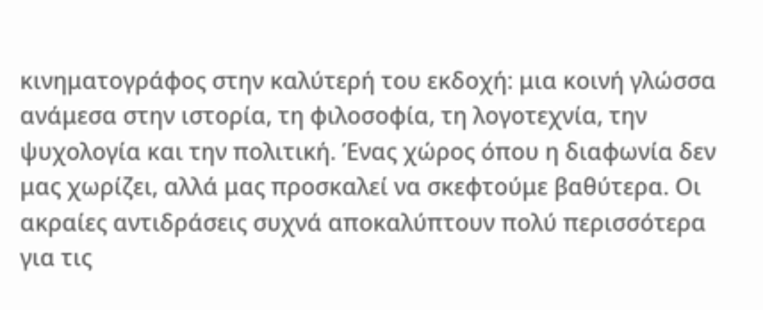κινηματογράφος στην καλύτερή του εκδοχή: μια κοινή γλώσσα ανάμεσα στην ιστορία, τη φιλοσοφία, τη λογοτεχνία, την ψυχολογία και την πολιτική. Ένας χώρος όπου η διαφωνία δεν μας χωρίζει, αλλά μας προσκαλεί να σκεφτούμε βαθύτερα. Οι ακραίες αντιδράσεις συχνά αποκαλύπτουν πολύ περισσότερα για τις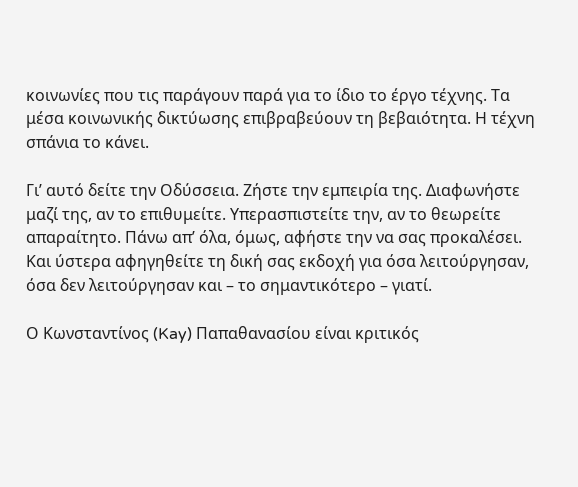κοινωνίες που τις παράγουν παρά για το ίδιο το έργο τέχνης. Τα μέσα κοινωνικής δικτύωσης επιβραβεύουν τη βεβαιότητα. Η τέχνη σπάνια το κάνει.

Γι’ αυτό δείτε την Οδύσσεια. Ζήστε την εμπειρία της. Διαφωνήστε μαζί της, αν το επιθυμείτε. Υπερασπιστείτε την, αν το θεωρείτε απαραίτητο. Πάνω απ’ όλα, όμως, αφήστε την να σας προκαλέσει. Και ύστερα αφηγηθείτε τη δική σας εκδοχή για όσα λειτούργησαν, όσα δεν λειτούργησαν και – το σημαντικότερο – γιατί.

Ο Κωνσταντίνος (Kay) Παπαθανασίου είναι κριτικός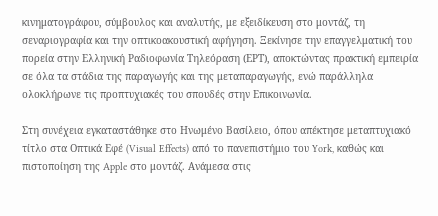κινηματογράφου, σύμβουλος και αναλυτής, με εξειδίκευση στο μοντάζ, τη σεναριογραφία και την οπτικοακουστική αφήγηση. Ξεκίνησε την επαγγελματική του πορεία στην Ελληνική Ραδιοφωνία Τηλεόραση (ΕΡΤ), αποκτώντας πρακτική εμπειρία σε όλα τα στάδια της παραγωγής και της μεταπαραγωγής, ενώ παράλληλα ολοκλήρωνε τις προπτυχιακές του σπουδές στην Επικοινωνία.

Στη συνέχεια εγκαταστάθηκε στο Ηνωμένο Βασίλειο, όπου απέκτησε μεταπτυχιακό τίτλο στα Οπτικά Εφέ (Visual Effects) από το πανεπιστήμιο του York, καθώς και πιστοποίηση της Apple στο μοντάζ. Ανάμεσα στις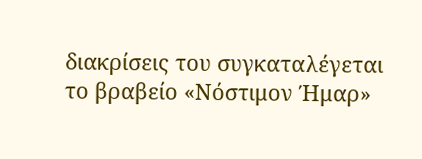διακρίσεις του συγκαταλέγεται το βραβείο «Νόστιμον Ήμαρ»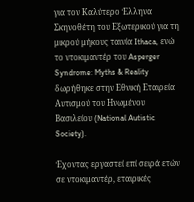για τον Καλύτερο Έλληνα Σκηνοθέτη του Εξωτερικού για τη μικρού μήκους ταινία Ithaca, ενώ το ντοκιμαντέρ του Asperger Syndrome: Myths & Reality δωρήθηκε στην Εθνική Εταιρεία Αυτισμού του Ηνωμένου Βασιλείου (National Autistic Society).

Έχοντας εργαστεί επί σειρά ετών σε ντοκιμαντέρ, εταιρικές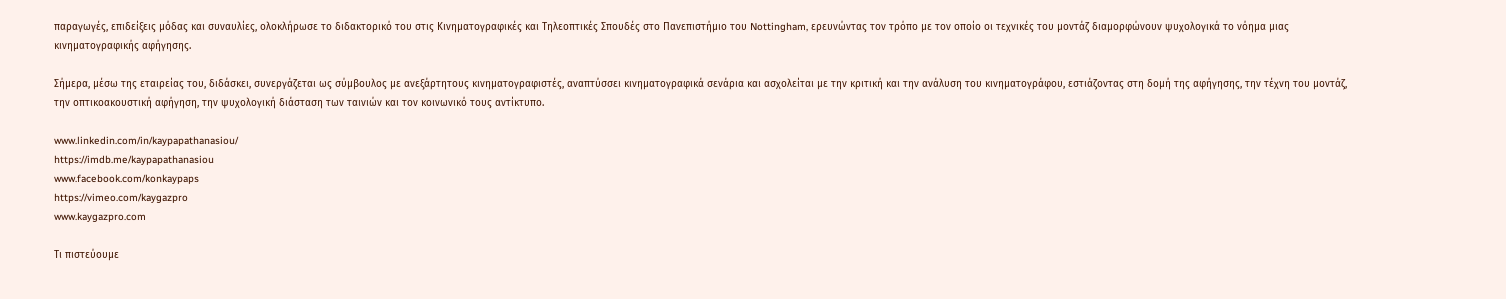παραγωγές, επιδείξεις μόδας και συναυλίες, ολοκλήρωσε το διδακτορικό του στις Κινηματογραφικές και Τηλεοπτικές Σπουδές στο Πανεπιστήμιο του Nottingham, ερευνώντας τον τρόπο με τον οποίο οι τεχνικές του μοντάζ διαμορφώνουν ψυχολογικά το νόημα μιας κινηματογραφικής αφήγησης.

Σήμερα, μέσω της εταιρείας του, διδάσκει, συνεργάζεται ως σύμβουλος με ανεξάρτητους κινηματογραφιστές, αναπτύσσει κινηματογραφικά σενάρια και ασχολείται με την κριτική και την ανάλυση του κινηματογράφου, εστιάζοντας στη δομή της αφήγησης, την τέχνη του μοντάζ, την οπτικοακουστική αφήγηση, την ψυχολογική διάσταση των ταινιών και τον κοινωνικό τους αντίκτυπο.

www.linkedin.com/in/kaypapathanasiou/
https://imdb.me/kaypapathanasiou
www.facebook.com/konkaypaps
https://vimeo.com/kaygazpro
www.kaygazpro.com

Τι πιστεύουμε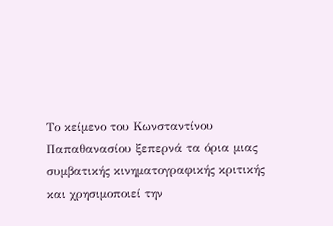Το κείμενο του Κωνσταντίνου Παπαθανασίου ξεπερνά τα όρια μιας συμβατικής κινηματογραφικής κριτικής και χρησιμοποιεί την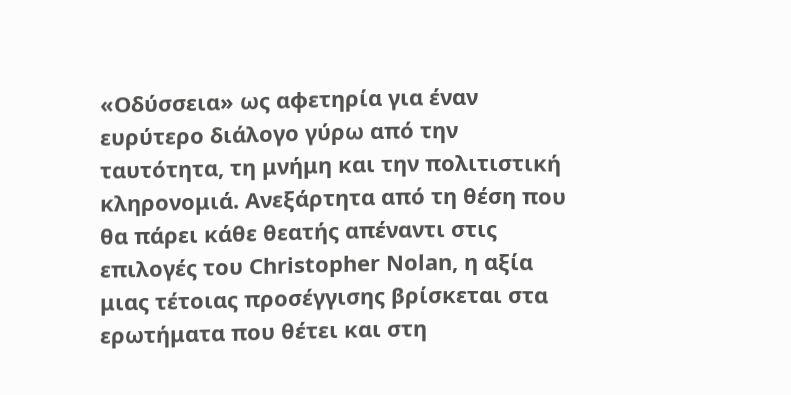«Οδύσσεια» ως αφετηρία για έναν ευρύτερο διάλογο γύρω από την ταυτότητα, τη μνήμη και την πολιτιστική κληρονομιά. Ανεξάρτητα από τη θέση που θα πάρει κάθε θεατής απέναντι στις επιλογές του Christopher Nolan, η αξία μιας τέτοιας προσέγγισης βρίσκεται στα ερωτήματα που θέτει και στη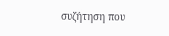συζήτηση που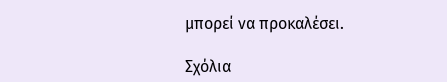μπορεί να προκαλέσει.

Σχόλια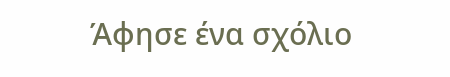Άφησε ένα σχόλιο